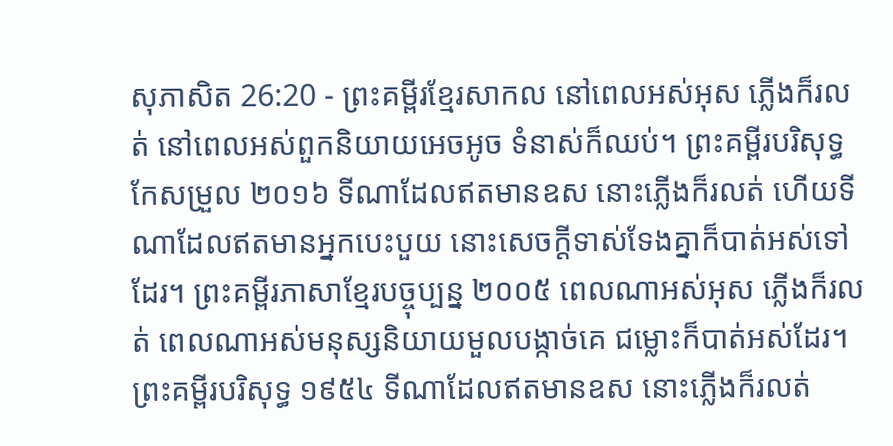សុភាសិត 26:20 - ព្រះគម្ពីរខ្មែរសាកល នៅពេលអស់អុស ភ្លើងក៏រលត់ នៅពេលអស់ពួកនិយាយអេចអូច ទំនាស់ក៏ឈប់។ ព្រះគម្ពីរបរិសុទ្ធកែសម្រួល ២០១៦ ទីណាដែលឥតមានឧស នោះភ្លើងក៏រលត់ ហើយទីណាដែលឥតមានអ្នកបេះបួយ នោះសេចក្ដីទាស់ទែងគ្នាក៏បាត់អស់ទៅដែរ។ ព្រះគម្ពីរភាសាខ្មែរបច្ចុប្បន្ន ២០០៥ ពេលណាអស់អុស ភ្លើងក៏រលត់ ពេលណាអស់មនុស្សនិយាយមួលបង្កាច់គេ ជម្លោះក៏បាត់អស់ដែរ។ ព្រះគម្ពីរបរិសុទ្ធ ១៩៥៤ ទីណាដែលឥតមានឧស នោះភ្លើងក៏រលត់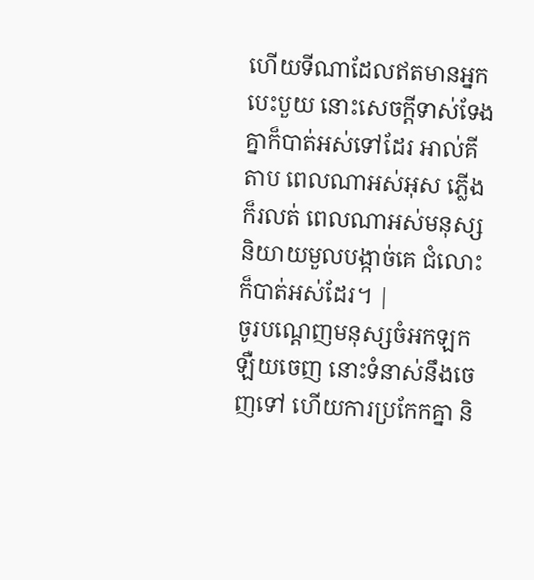ហើយទីណាដែលឥតមានអ្នកបេះបួយ នោះសេចក្ដីទាស់ទែងគ្នាក៏បាត់អស់ទៅដែរ អាល់គីតាប ពេលណាអស់អុស ភ្លើងក៏រលត់ ពេលណាអស់មនុស្សនិយាយមួលបង្កាច់គេ ជំលោះក៏បាត់អស់ដែរ។ |
ចូរបណ្ដេញមនុស្សចំអកឡកឡឺយចេញ នោះទំនាស់នឹងចេញទៅ ហើយការប្រកែកគ្នា និ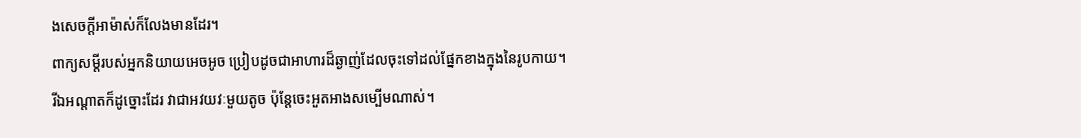ងសេចក្ដីអាម៉ាស់ក៏លែងមានដែរ។
ពាក្យសម្ដីរបស់អ្នកនិយាយអេចអូច ប្រៀបដូចជាអាហារដ៏ឆ្ងាញ់ដែលចុះទៅដល់ផ្នែកខាងក្នុងនៃរូបកាយ។
រីឯអណ្ដាតក៏ដូច្នោះដែរ វាជាអវយវៈមួយតូច ប៉ុន្តែចេះអួតអាងសម្បើមណាស់។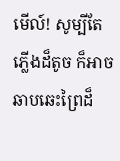មើល៍! សូម្បីតែភ្លើងដ៏តូច ក៏អាចឆាបឆេះព្រៃដ៏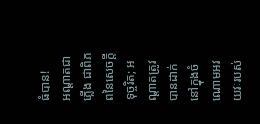ធំបាន!
អណ្ដាតជាភ្លើង ជាពិភពនៃសេចក្ដីទុច្ចរិត; អណ្ដាតត្រូវបានដាក់នៅក្នុងចំណោមអវយវៈរបស់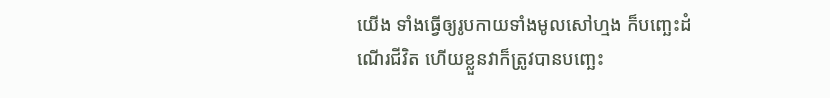យើង ទាំងធ្វើឲ្យរូបកាយទាំងមូលសៅហ្មង ក៏បញ្ឆេះដំណើរជីវិត ហើយខ្លួនវាក៏ត្រូវបានបញ្ឆេះ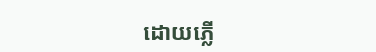ដោយភ្លើ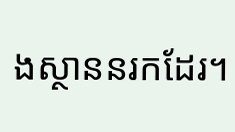ងស្ថាននរកដែរ។